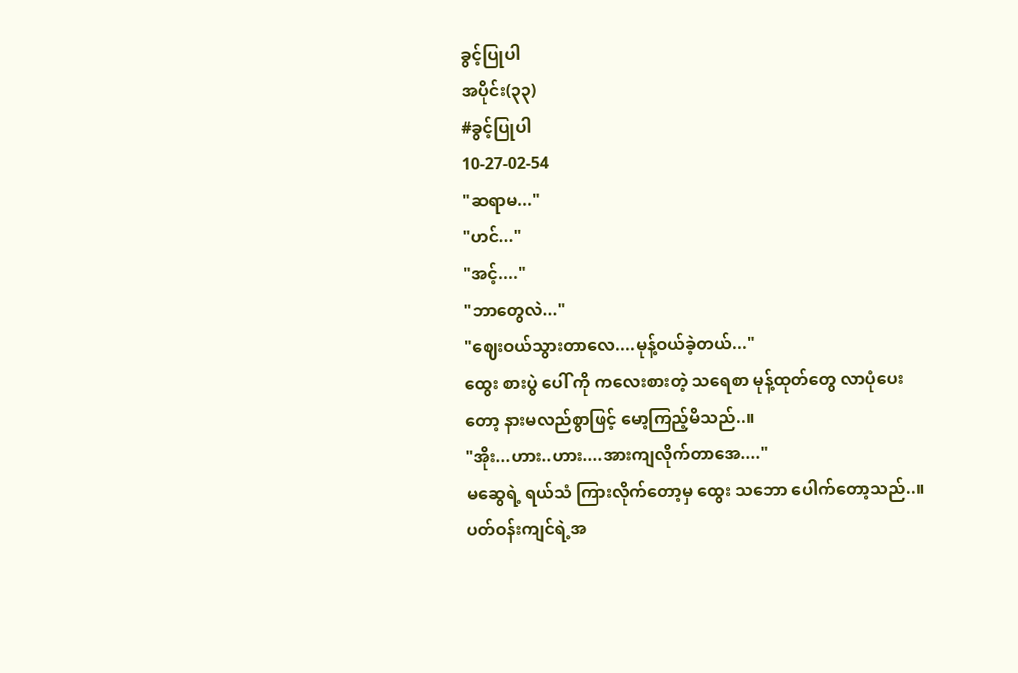ခွင့်ပြုပါ
အပိုင်း(၃၃)
#ခွင့်ပြုပါ
10-27-02-54
"ဆရာမ..."
"ဟင်..."
"အင့်...."
"ဘာတွေလဲ..."
"ဈေးဝယ်သွားတာလေ....မုန့်ဝယ်ခဲ့တယ်..."
ထွေး စားပွဲ ပေါ် ကို ကလေးစားတဲ့ သရေစာ မုန့်ထုတ်တွေ လာပုံပေးတော့ နားမလည်စွာဖြင့် မော့ကြည့်မိသည်..။
"အိုး...ဟား..ဟား....အားကျလိုက်တာအေ...."
မဆွေရဲ့ ရယ်သံ ကြားလိုက်တော့မှ ထွေး သဘော ပေါက်တော့သည်..။
ပတ်ဝန်းကျင်ရဲ့အ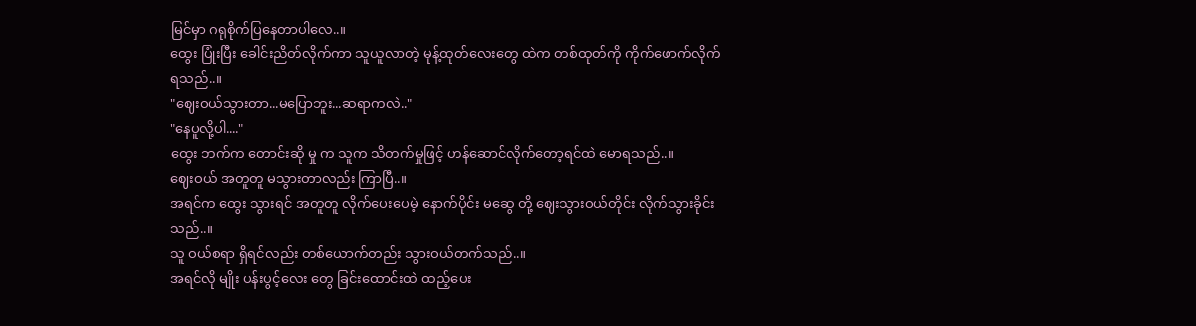မြင်မှာ ဂရုစိုက်ပြနေတာပါလေ..။
ထွေး ပြုံးပြီး ခေါင်းညိတ်လိုက်ကာ သူယူလာတဲ့ မုန့်ထုတ်လေးတွေ ထဲက တစ်ထုတ်ကို ကိုက်ဖောက်လိုက်ရသည်..။
"ဈေးဝယ်သွားတာ...မပြောဘူး...ဆရာကလဲ.."
"နေပူလို့ပါ...."
ထွေး ဘက်က တောင်းဆို မှု က သူက သိတက်မှုဖြင့် ဟန်ဆောင်လိုက်တော့ရင်ထဲ မောရသည်..။
ဈေးဝယ် အတူတူ မသွားတာလည်း ကြာပြီ..။
အရင်က ထွေး သွားရင် အတူတူ လိုက်ပေးပေမဲ့ နောက်ပိုင်း မဆွေ တို့ ဈေးသွားဝယ်တိုင်း လိုက်သွားခိုင်းသည်..။
သူ ဝယ်စရာ ရှိရင်လည်း တစ်ယောက်တည်း သွားဝယ်တက်သည်..။
အရင်လို မျိုး ပန်းပွင့်လေး တွေ ခြင်းထောင်းထဲ ထည့်ပေး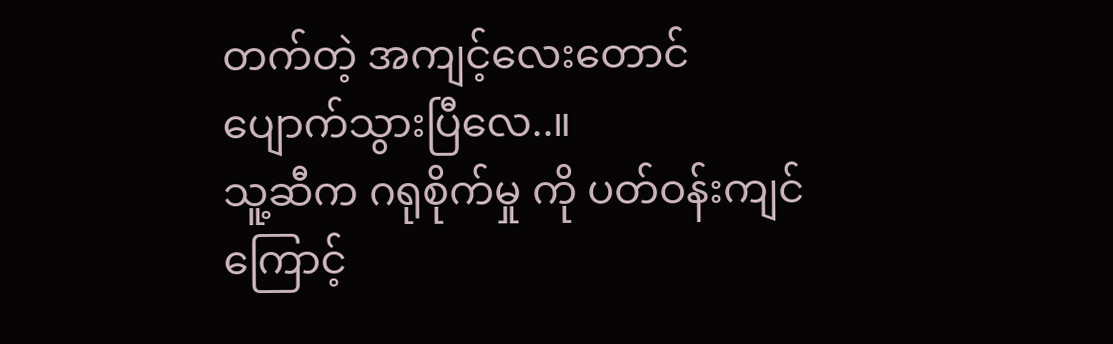တက်တဲ့ အကျင့်လေးတောင် ပျောက်သွားပြီလေ..။
သူ့ဆီက ဂရုစိုက်မှု ကို ပတ်ဝန်းကျင်ကြောင့်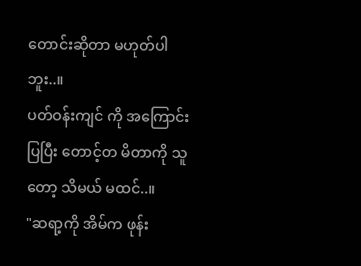တောင်းဆိုတာ မဟုတ်ပါဘူး..။
ပတ်ဝန်းကျင် ကို အကြောင်းပြပြီး တောင့်တ မိတာကို သူတော့ သိမယ် မထင်..။
"ဆရာ့ကို အိမ်က ဖုန်း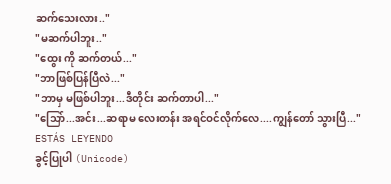ဆက်သေးလား.."
"မဆက်ပါဘူး.."
"ထွေး ကို ဆက်တယ်..."
"ဘာဖြစ်ပြန်ပြီလဲ..."
"ဘာမှ မဖြစ်ပါဘူး...ဒီတိုင်း ဆက်တာပါ..."
"သြော်...အင်း...ဆရာမ လေးတန်း အရင်ဝင်လိုက်လေ....ကျွန်တော် သွားပြီ..."
ESTÁS LEYENDO
ခွင့်ပြုပါ (Unicode)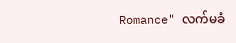Romance" လက်မခံ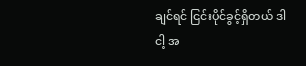ချင်ရင် ငြင်းပိုင်ခွင့်ရှိတယ် ဒါ ငါ့ အ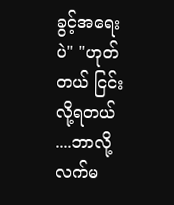ခွင့်အရေးပဲ" "ဟုတ်တယ် ငြင်းလို့ရတယ် ....ဘာလို့ လက်မ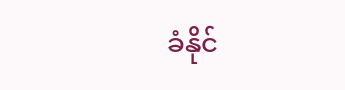ခံနိုင်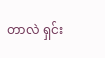တာလဲ ရှင်း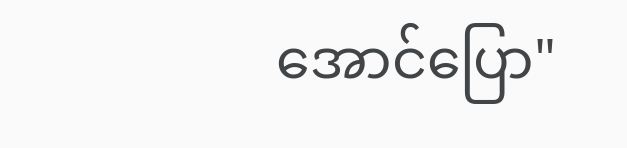အောင်ပြော"